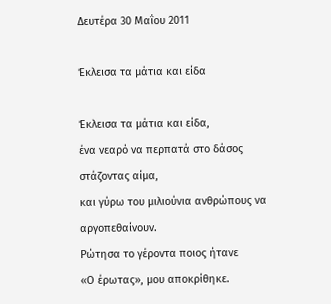Δευτέρα 30 Μαΐου 2011

Έκλεισα τα μάτια και είδα

Έκλεισα τα μάτια και είδα,
ένα νεαρό να περπατά στο δάσος στάζοντας αίμα,
και γύρω του μιλιούνια ανθρώπους να αργοπεθαίνουν.
Ρώτησα το γέροντα ποιος ήτανε
«Ο έρωτας», μου αποκρίθηκε.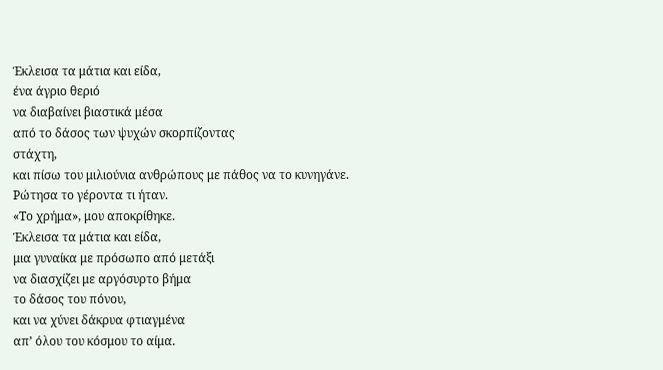Έκλεισα τα μάτια και είδα,
ένα άγριο θεριό
να διαβαίνει βιαστικά μέσα
από το δάσος των ψυχών σκορπίζοντας
στάχτη,
και πίσω του μιλιούνια ανθρώπους με πάθος να το κυνηγάνε.
Ρώτησα το γέροντα τι ήταν.
«Το χρήμα», μου αποκρίθηκε.
Έκλεισα τα μάτια και είδα,
μια γυναίκα με πρόσωπο από μετάξι
να διασχίζει με αργόσυρτο βήμα
το δάσος του πόνου,
και να χύνει δάκρυα φτιαγμένα
απ’ όλου του κόσμου το αίμα.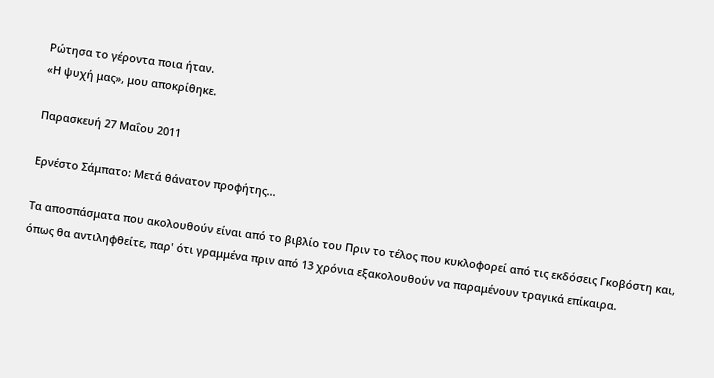Ρώτησα το γέροντα ποια ήταν.
«Η ψυχή μας», μου αποκρίθηκε.

Παρασκευή 27 Μαΐου 2011

Ερνέστο Σάμπατο: Μετά θάνατον προφήτης...

Τα αποσπάσματα που ακολουθούν είναι από το βιβλίο του Πριν το τέλος που κυκλοφορεί από τις εκδόσεις Γκοβόστη και, όπως θα αντιληφθείτε, παρ' ότι γραμμένα πριν από 13 χρόνια εξακολουθούν να παραμένουν τραγικά επίκαιρα.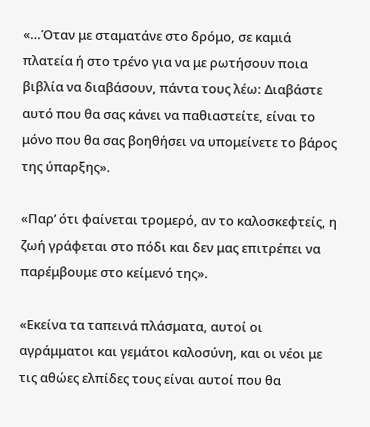«…Όταν με σταματάνε στο δρόμο, σε καμιά πλατεία ή στο τρένο για να με ρωτήσουν ποια βιβλία να διαβάσουν, πάντα τους λέω: Διαβάστε αυτό που θα σας κάνει να παθιαστείτε, είναι το μόνο που θα σας βοηθήσει να υπομείνετε το βάρος της ύπαρξης».

«Παρ’ ότι φαίνεται τρομερό, αν το καλοσκεφτείς, η ζωή γράφεται στο πόδι και δεν μας επιτρέπει να παρέμβουμε στο κείμενό της».

«Εκείνα τα ταπεινά πλάσματα, αυτοί οι αγράμματοι και γεμάτοι καλοσύνη, και οι νέοι με τις αθώες ελπίδες τους είναι αυτοί που θα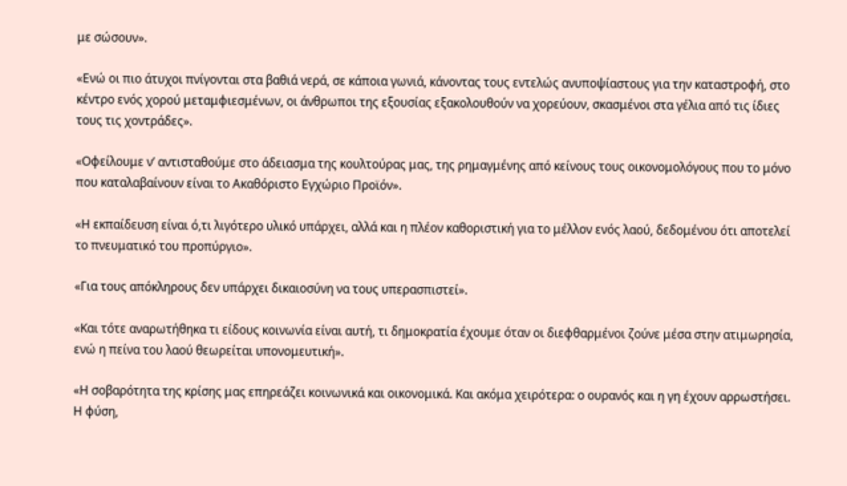με σώσουν».

«Ενώ οι πιο άτυχοι πνίγονται στα βαθιά νερά, σε κάποια γωνιά, κάνοντας τους εντελώς ανυποψίαστους για την καταστροφή, στο κέντρο ενός χορού μεταμφιεσμένων, οι άνθρωποι της εξουσίας εξακολουθούν να χορεύουν, σκασμένοι στα γέλια από τις ίδιες τους τις χοντράδες».

«Οφείλουμε ν’ αντισταθούμε στο άδειασμα της κουλτούρας μας, της ρημαγμένης από κείνους τους οικονομολόγους που το μόνο που καταλαβαίνουν είναι το Ακαθόριστο Εγχώριο Προϊόν».

«Η εκπαίδευση είναι ό,τι λιγότερο υλικό υπάρχει, αλλά και η πλέον καθοριστική για το μέλλον ενός λαού, δεδομένου ότι αποτελεί το πνευματικό του προπύργιο».

«Για τους απόκληρους δεν υπάρχει δικαιοσύνη να τους υπερασπιστεί».

«Και τότε αναρωτήθηκα τι είδους κοινωνία είναι αυτή, τι δημοκρατία έχουμε όταν οι διεφθαρμένοι ζούνε μέσα στην ατιμωρησία, ενώ η πείνα του λαού θεωρείται υπονομευτική».

«Η σοβαρότητα της κρίσης μας επηρεάζει κοινωνικά και οικονομικά. Και ακόμα χειρότερα: ο ουρανός και η γη έχουν αρρωστήσει. Η φύση,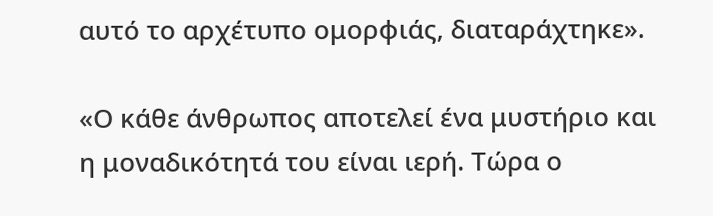αυτό το αρχέτυπο ομορφιάς, διαταράχτηκε».

«Ο κάθε άνθρωπος αποτελεί ένα μυστήριο και η μοναδικότητά του είναι ιερή. Τώρα ο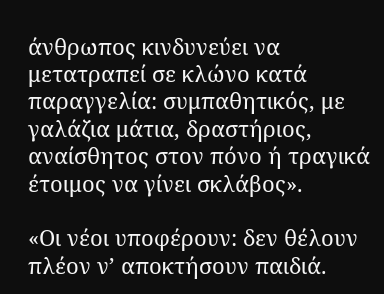άνθρωπος κινδυνεύει να μετατραπεί σε κλώνο κατά παραγγελία: συμπαθητικός, με γαλάζια μάτια, δραστήριος, αναίσθητος στον πόνο ή τραγικά έτοιμος να γίνει σκλάβος».

«Οι νέοι υποφέρουν: δεν θέλουν πλέον ν’ αποκτήσουν παιδιά.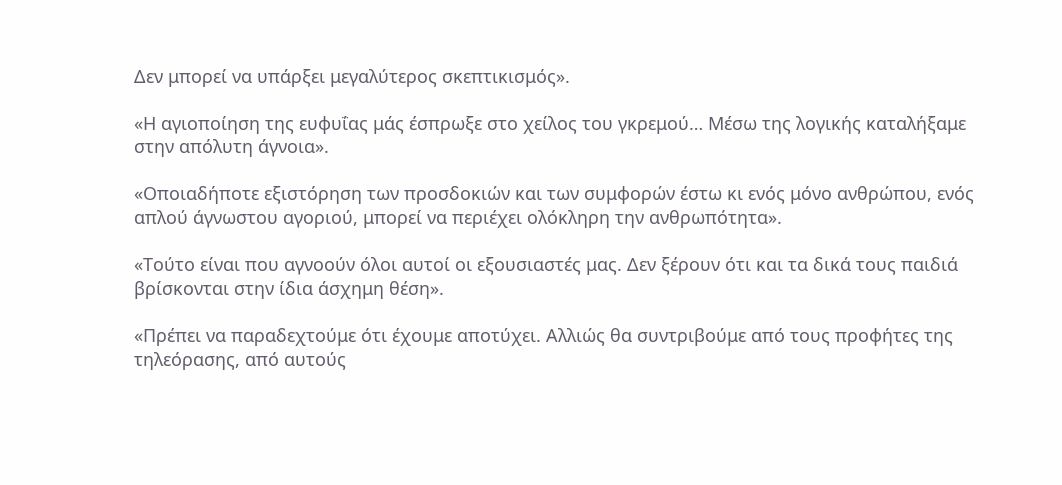Δεν μπορεί να υπάρξει μεγαλύτερος σκεπτικισμός».

«Η αγιοποίηση της ευφυΐας μάς έσπρωξε στο χείλος του γκρεμού… Μέσω της λογικής καταλήξαμε στην απόλυτη άγνοια».

«Οποιαδήποτε εξιστόρηση των προσδοκιών και των συμφορών έστω κι ενός μόνο ανθρώπου, ενός απλού άγνωστου αγοριού, μπορεί να περιέχει ολόκληρη την ανθρωπότητα».

«Τούτο είναι που αγνοούν όλοι αυτοί οι εξουσιαστές μας. Δεν ξέρουν ότι και τα δικά τους παιδιά βρίσκονται στην ίδια άσχημη θέση».

«Πρέπει να παραδεχτούμε ότι έχουμε αποτύχει. Αλλιώς θα συντριβούμε από τους προφήτες της τηλεόρασης, από αυτούς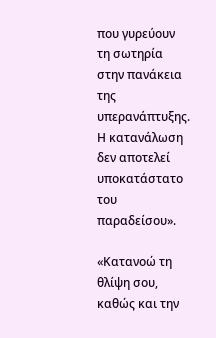που γυρεύουν τη σωτηρία στην πανάκεια της υπερανάπτυξης. Η κατανάλωση δεν αποτελεί υποκατάστατο του παραδείσου».

«Κατανοώ τη θλίψη σου, καθώς και την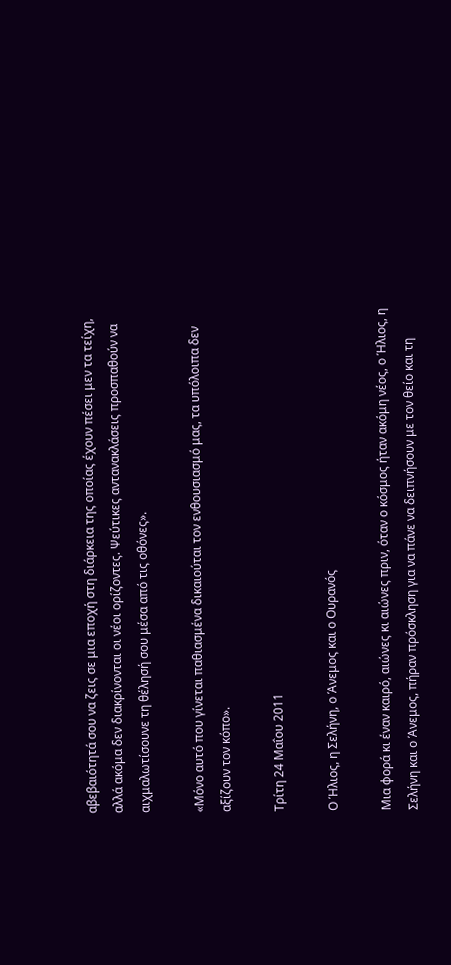αβεβαιότητά σου να ζεις σε μια εποχή στη διάρκεια της οποίας έχουν πέσει μεν τα τείχη, αλλά ακόμα δεν διακρίνονται οι νέοι ορίζοντες. Ψεύτικες αντανακλάσεις προσπαθούν να αιχμαλωτίσουνε τη θέλησή σου μέσα από τις οθόνες».

«Μόνο αυτό που γίνεται παθιασμένα δικαιούται τον ενθουσιασμό μας, τα υπόλοιπα δεν αξίζουν τον κόπο».

Τρίτη 24 Μαΐου 2011

Ο Ήλιος, η Σελήνη, ο Άνεμος και ο Ουρανός

Μια φορά κι έναν καιρό, αιώνες κι αιώνες πριν, όταν ο κόσμος ήταν ακόμη νέος, ο Ήλιος, η Σελήνη και ο Άνεμος, πήραν πρόσκληση για να πάνε να δειπνήσουν με τον θείο και τη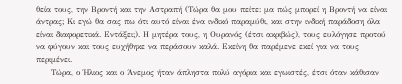θεία τους, την Βροντή και την Αστραπή (Τώρα θα μου πείτε: μα πώς μπορεί η Βροντή να είναι άντρας; Κι εγώ θα σας πω ότι αυτό είναι ένα ινδικό παραμύθι, και στην ινδική παράδοση όλα είναι διαφορετικά. Εντάξει;). Η μητέρα τους, η Ουρανός (έτσι ακριβώς), τους ευλόγησε προτού να φύγουν και τους ευχήθηκε να περάσουν καλά. Εκείνη θα παρέμενε εκεί για να τους περιμένει.
     Τώρα, ο Ήλιος και ο Άνεμος ήταν άπληστα πολύ αγόρια και εγωιστές, έτσι όταν κάθισαν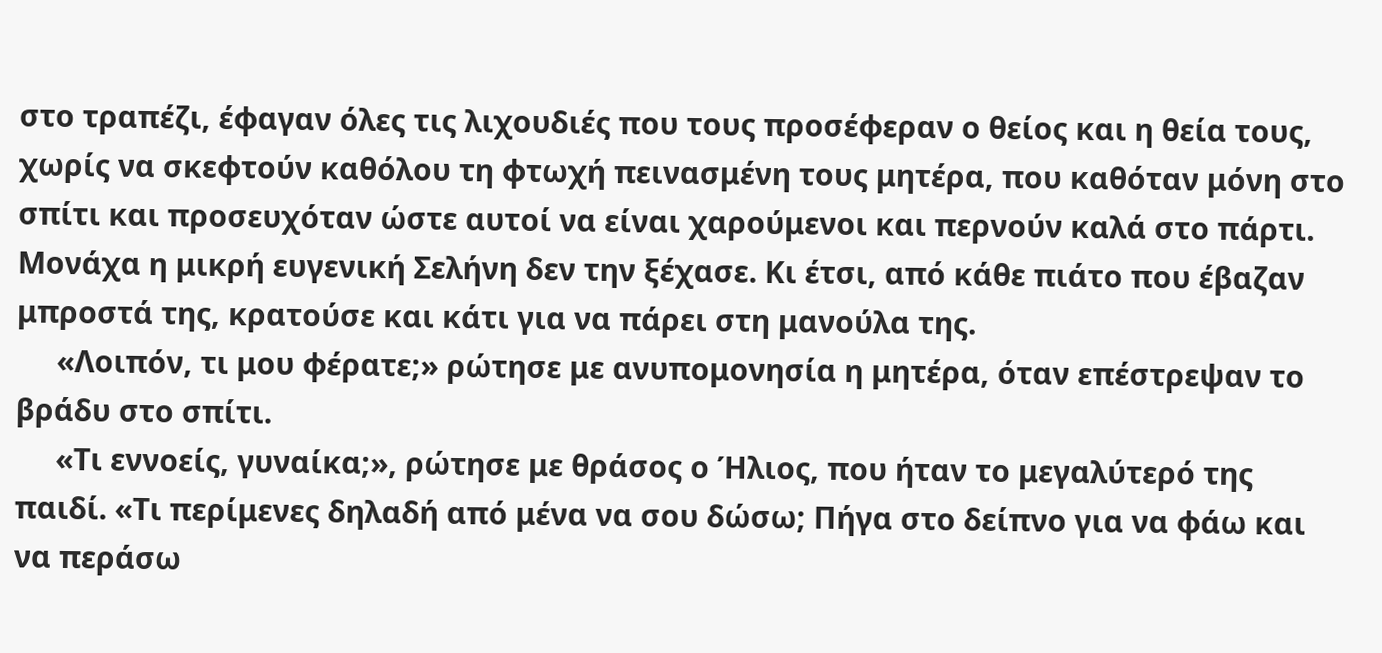στο τραπέζι, έφαγαν όλες τις λιχουδιές που τους προσέφεραν ο θείος και η θεία τους, χωρίς να σκεφτούν καθόλου τη φτωχή πεινασμένη τους μητέρα, που καθόταν μόνη στο σπίτι και προσευχόταν ώστε αυτοί να είναι χαρούμενοι και περνούν καλά στο πάρτι. Μονάχα η μικρή ευγενική Σελήνη δεν την ξέχασε. Κι έτσι, από κάθε πιάτο που έβαζαν μπροστά της, κρατούσε και κάτι για να πάρει στη μανούλα της.
     «Λοιπόν, τι μου φέρατε;» ρώτησε με ανυπομονησία η μητέρα, όταν επέστρεψαν το βράδυ στο σπίτι.
     «Τι εννοείς, γυναίκα;», ρώτησε με θράσος ο Ήλιος, που ήταν το μεγαλύτερό της παιδί. «Τι περίμενες δηλαδή από μένα να σου δώσω; Πήγα στο δείπνο για να φάω και να περάσω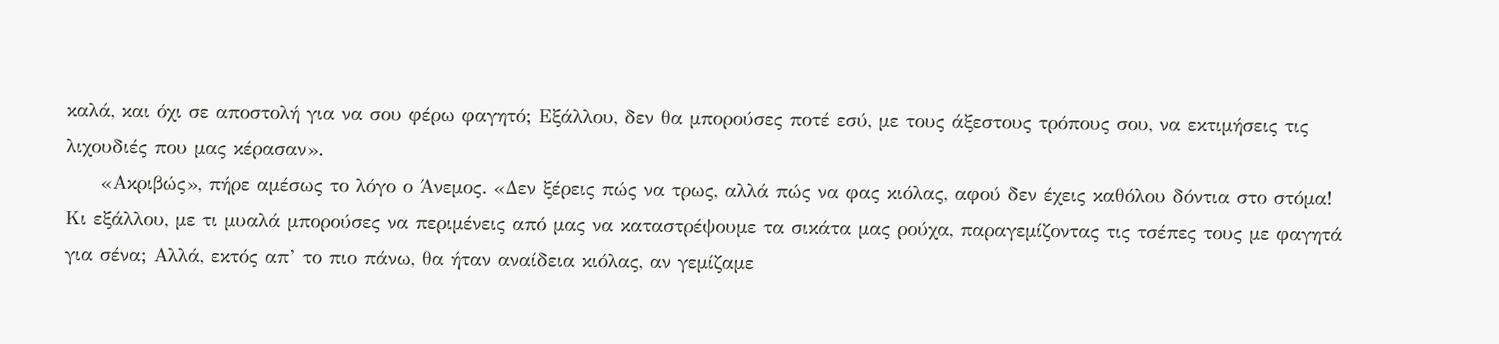καλά, και όχι σε αποστολή για να σου φέρω φαγητό; Εξάλλου, δεν θα μπορούσες ποτέ εσύ, με τους άξεστους τρόπους σου, να εκτιμήσεις τις λιχουδιές που μας κέρασαν».
     «Ακριβώς», πήρε αμέσως το λόγο ο Άνεμος. «Δεν ξέρεις πώς να τρως, αλλά πώς να φας κιόλας, αφού δεν έχεις καθόλου δόντια στο στόμα! Κι εξάλλου, με τι μυαλά μπορούσες να περιμένεις από μας να καταστρέψουμε τα σικάτα μας ρούχα, παραγεμίζοντας τις τσέπες τους με φαγητά για σένα; Αλλά, εκτός απ’ το πιο πάνω, θα ήταν αναίδεια κιόλας, αν γεμίζαμε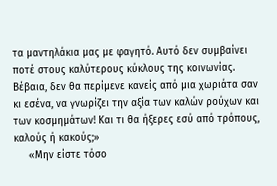τα μαντηλάκια μας με φαγητό. Αυτό δεν συμβαίνει ποτέ στους καλύτερους κύκλους της κοινωνίας. Βέβαια, δεν θα περίμενε κανείς από μια χωριάτα σαν κι εσένα, να γνωρίζει την αξία των καλών ρούχων και των κοσμημάτων! Και τι θα ήξερες εσύ από τρόπους, καλούς ή κακούς;»
     «Μην είστε τόσο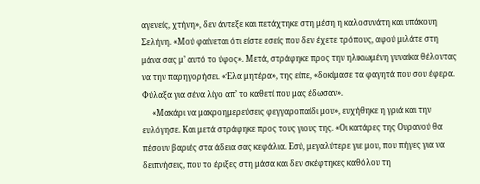αγενείς, χτήνη», δεν άντεξε και πετάχτηκε στη μέση η καλοσυνάτη και υπάκουη Σελήνη. «Μού φαίνεται ότι είστε εσείς που δεν έχετε τρόπους, αφού μιλάτε στη μάνα σας μ’ αυτό το ύφος». Μετά, στράφηκε προς την ηλικιωμένη γυναίκα θέλοντας να την παρηγορήσει. «Έλα μητέρα», της είπε, «δοκίμασε τα φαγητά που σου έφερα. Φύλαξα για σένα λίγο απ’ το καθετί που μας έδωσαν».
     «Μακάρι να μακροημερεύσεις φεγγαροπαίδι μου», ευχήθηκε η γριά και την ευλόγησε. Και μετά στράφηκε προς τους γιους της. «Οι κατάρες της Ουρανού θα πέσουν βαριές στα άδεια σας κεφάλια. Εσύ, μεγαλύτερε γιε μου, που πήγες για να δειπνήσεις, που το έριξες στη μάσα και δεν σκέφτηκες καθόλου τη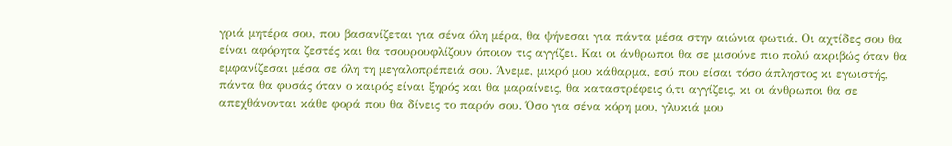γριά μητέρα σου, που βασανίζεται για σένα όλη μέρα, θα ψήνεσαι για πάντα μέσα στην αιώνια φωτιά. Οι αχτίδες σου θα είναι αφόρητα ζεστές και θα τσουρουφλίζουν όποιον τις αγγίζει. Και οι άνθρωποι θα σε μισούνε πιο πολύ ακριβώς όταν θα εμφανίζεσαι μέσα σε όλη τη μεγαλοπρέπειά σου. Άνεμε, μικρό μου κάθαρμα, εσύ που είσαι τόσο άπληστος κι εγωιστής, πάντα θα φυσάς όταν ο καιρός είναι ξηρός και θα μαραίνεις, θα καταστρέφεις ό,τι αγγίζεις, κι οι άνθρωποι θα σε απεχθάνονται κάθε φορά που θα δίνεις το παρόν σου. Όσο για σένα κόρη μου, γλυκιά μου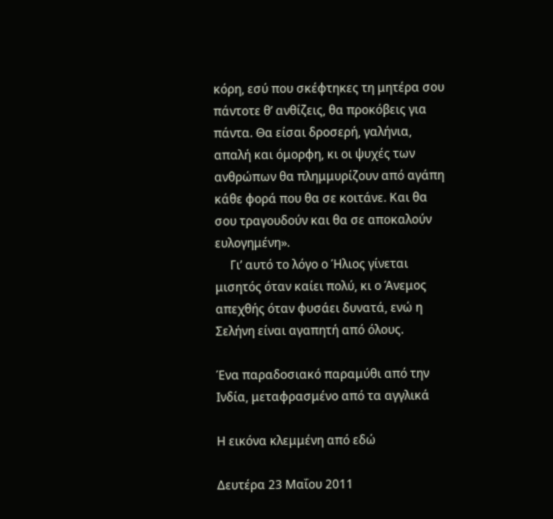κόρη, εσύ που σκέφτηκες τη μητέρα σου πάντοτε θ’ ανθίζεις, θα προκόβεις για πάντα. Θα είσαι δροσερή, γαλήνια, απαλή και όμορφη, κι οι ψυχές των ανθρώπων θα πλημμυρίζουν από αγάπη κάθε φορά που θα σε κοιτάνε. Και θα σου τραγουδούν και θα σε αποκαλούν ευλογημένη».
     Γι’ αυτό το λόγο ο Ήλιος γίνεται μισητός όταν καίει πολύ, κι ο Άνεμος απεχθής όταν φυσάει δυνατά, ενώ η Σελήνη είναι αγαπητή από όλους.

Ένα παραδοσιακό παραμύθι από την Ινδία, μεταφρασμένο από τα αγγλικά

Η εικόνα κλεμμένη από εδώ

Δευτέρα 23 Μαΐου 2011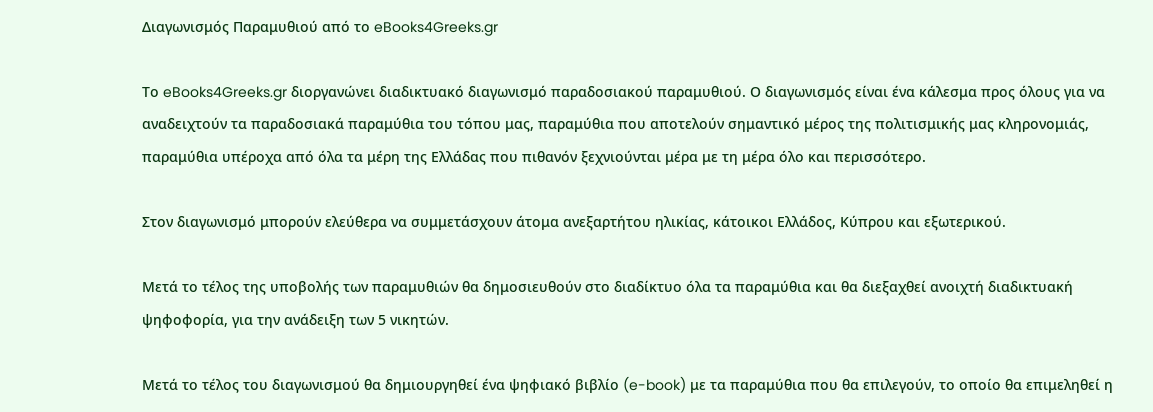Διαγωνισμός Παραμυθιού από το eBooks4Greeks.gr

Το eBooks4Greeks.gr διοργανώνει διαδικτυακό διαγωνισμό παραδοσιακού παραμυθιού. Ο διαγωνισμός είναι ένα κάλεσμα προς όλους για να αναδειχτούν τα παραδοσιακά παραμύθια του τόπου μας, παραμύθια που αποτελούν σημαντικό μέρος της πολιτισμικής μας κληρονομιάς, παραμύθια υπέροχα από όλα τα μέρη της Ελλάδας που πιθανόν ξεχνιούνται μέρα με τη μέρα όλο και περισσότερο.

Στον διαγωνισμό μπορούν ελεύθερα να συμμετάσχουν άτομα ανεξαρτήτου ηλικίας, κάτοικοι Ελλάδος, Κύπρου και εξωτερικού.

Μετά το τέλος της υποβολής των παραμυθιών θα δημοσιευθούν στο διαδίκτυο όλα τα παραμύθια και θα διεξαχθεί ανοιχτή διαδικτυακή ψηφοφορία, για την ανάδειξη των 5 νικητών.

Μετά το τέλος του διαγωνισμού θα δημιουργηθεί ένα ψηφιακό βιβλίο (e-book) με τα παραμύθια που θα επιλεγούν, το οποίο θα επιμεληθεί η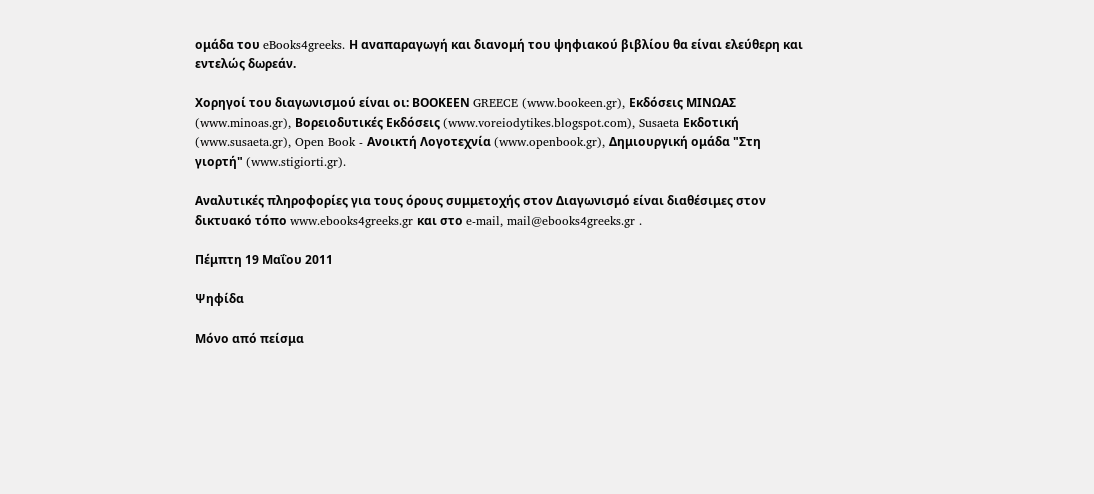ομάδα του eBooks4greeks. Η αναπαραγωγή και διανομή του ψηφιακού βιβλίου θα είναι ελεύθερη και εντελώς δωρεάν.

Χορηγοί του διαγωνισμού είναι οι: ΒΟΟΚΕΕΝ GREECE (www.bookeen.gr), Εκδόσεις ΜΙΝΩΑΣ (www.minoas.gr), Βορειοδυτικές Εκδόσεις (www.voreiodytikes.blogspot.com), Susaeta Εκδοτική (www.susaeta.gr), Open Book - Ανοικτή Λογοτεχνία (www.openbook.gr), Δημιουργική ομάδα "Στη γιορτή" (www.stigiorti.gr).

Αναλυτικές πληροφορίες για τους όρους συμμετοχής στον Διαγωνισμό είναι διαθέσιμες στον δικτυακό τόπο www.ebooks4greeks.gr και στο e-mail, mail@ebooks4greeks.gr .

Πέμπτη 19 Μαΐου 2011

Ψηφίδα

Μόνο από πείσμα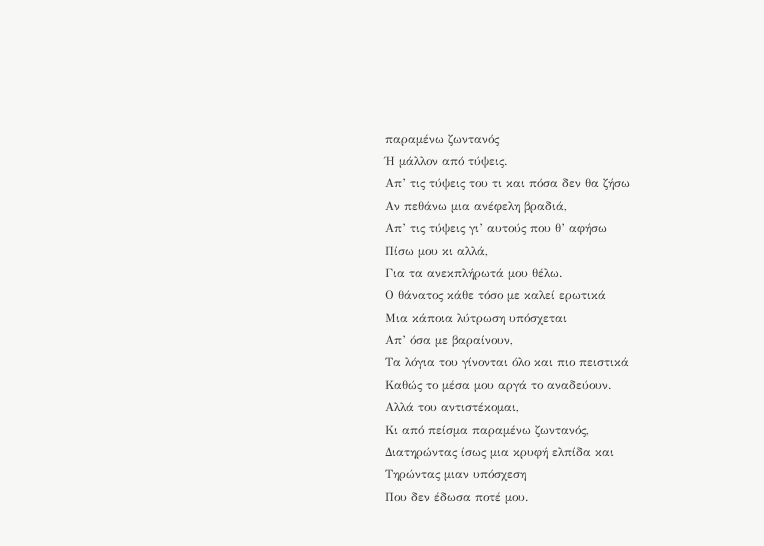παραμένω ζωντανός
Ή μάλλον από τύψεις.
Απ’ τις τύψεις του τι και πόσα δεν θα ζήσω
Αν πεθάνω μια ανέφελη βραδιά,
Απ’ τις τύψεις γι’ αυτούς που θ’ αφήσω
Πίσω μου κι αλλά,
Για τα ανεκπλήρωτά μου θέλω.
Ο θάνατος κάθε τόσο με καλεί ερωτικά
Μια κάποια λύτρωση υπόσχεται
Απ’ όσα με βαραίνουν,
Τα λόγια του γίνονται όλο και πιο πειστικά
Καθώς το μέσα μου αργά το αναδεύουν.
Αλλά του αντιστέκομαι,
Κι από πείσμα παραμένω ζωντανός,
Διατηρώντας ίσως μια κρυφή ελπίδα και
Τηρώντας μιαν υπόσχεση
Που δεν έδωσα ποτέ μου.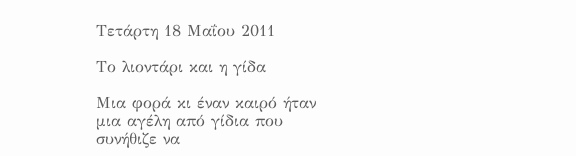Τετάρτη 18 Μαΐου 2011

Το λιοντάρι και η γίδα

Μια φορά κι έναν καιρό ήταν μια αγέλη από γίδια που συνήθιζε να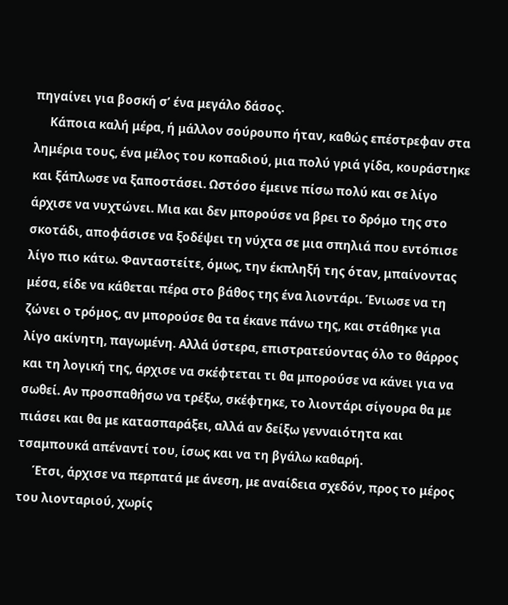πηγαίνει για βοσκή σ’ ένα μεγάλο δάσος.
     Κάποια καλή μέρα, ή μάλλον σούρουπο ήταν, καθώς επέστρεφαν στα λημέρια τους, ένα μέλος του κοπαδιού, μια πολύ γριά γίδα, κουράστηκε και ξάπλωσε να ξαποστάσει. Ωστόσο έμεινε πίσω πολύ και σε λίγο άρχισε να νυχτώνει. Μια και δεν μπορούσε να βρει το δρόμο της στο σκοτάδι, αποφάσισε να ξοδέψει τη νύχτα σε μια σπηλιά που εντόπισε λίγο πιο κάτω. Φανταστείτε, όμως, την έκπληξή της όταν, μπαίνοντας μέσα, είδε να κάθεται πέρα στο βάθος της ένα λιοντάρι. Ένιωσε να τη ζώνει ο τρόμος, αν μπορούσε θα τα έκανε πάνω της, και στάθηκε για λίγο ακίνητη, παγωμένη. Αλλά ύστερα, επιστρατεύοντας όλο το θάρρος και τη λογική της, άρχισε να σκέφτεται τι θα μπορούσε να κάνει για να σωθεί. Αν προσπαθήσω να τρέξω, σκέφτηκε, το λιοντάρι σίγουρα θα με πιάσει και θα με κατασπαράξει, αλλά αν δείξω γενναιότητα και τσαμπουκά απέναντί του, ίσως και να τη βγάλω καθαρή.
     Έτσι, άρχισε να περπατά με άνεση, με αναίδεια σχεδόν, προς το μέρος του λιονταριού, χωρίς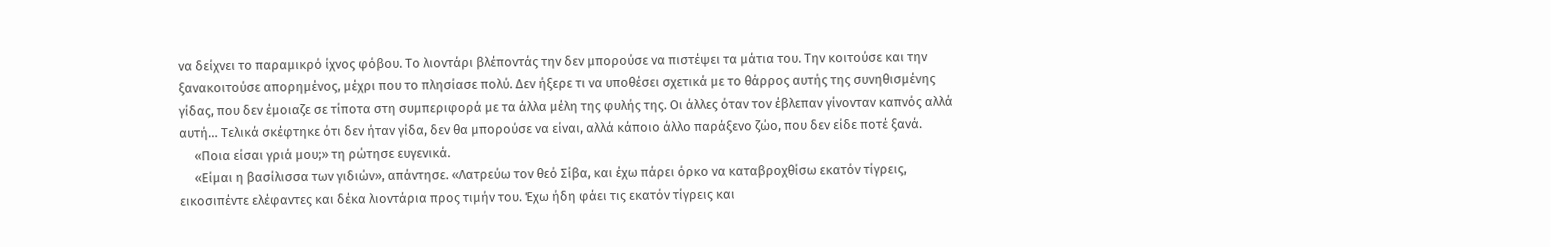να δείχνει το παραμικρό ίχνος φόβου. Το λιοντάρι βλέποντάς την δεν μπορούσε να πιστέψει τα μάτια του. Την κοιτούσε και την ξανακοιτούσε απορημένος, μέχρι που το πλησίασε πολύ. Δεν ήξερε τι να υποθέσει σχετικά με το θάρρος αυτής της συνηθισμένης γίδας, που δεν έμοιαζε σε τίποτα στη συμπεριφορά με τα άλλα μέλη της φυλής της. Οι άλλες όταν τον έβλεπαν γίνονταν καπνός αλλά αυτή… Τελικά σκέφτηκε ότι δεν ήταν γίδα, δεν θα μπορούσε να είναι, αλλά κάποιο άλλο παράξενο ζώο, που δεν είδε ποτέ ξανά.
     «Ποια είσαι γριά μου;» τη ρώτησε ευγενικά.
     «Είμαι η βασίλισσα των γιδιών», απάντησε. «Λατρεύω τον θεό Σίβα, και έχω πάρει όρκο να καταβροχθίσω εκατόν τίγρεις, εικοσιπέντε ελέφαντες και δέκα λιοντάρια προς τιμήν του. Έχω ήδη φάει τις εκατόν τίγρεις και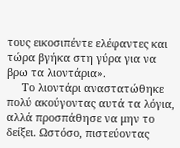τους εικοσιπέντε ελέφαντες και τώρα βγήκα στη γύρα για να βρω τα λιοντάρια».
     Το λιοντάρι αναστατώθηκε πολύ ακούγοντας αυτά τα λόγια, αλλά προσπάθησε να μην το δείξει. Ωστόσο, πιστεύοντας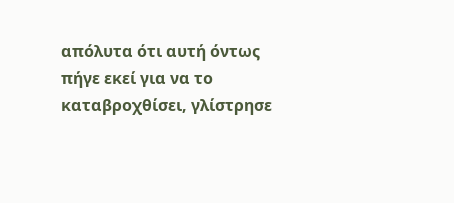απόλυτα ότι αυτή όντως πήγε εκεί για να το καταβροχθίσει, γλίστρησε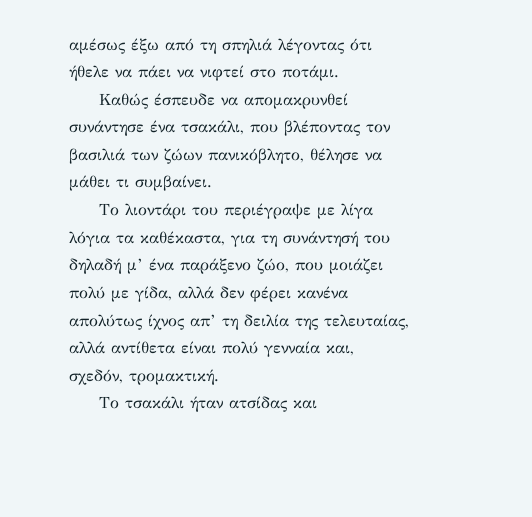αμέσως έξω από τη σπηλιά λέγοντας ότι ήθελε να πάει να νιφτεί στο ποτάμι.
     Καθώς έσπευδε να απομακρυνθεί συνάντησε ένα τσακάλι, που βλέποντας τον βασιλιά των ζώων πανικόβλητο, θέλησε να μάθει τι συμβαίνει.
     Το λιοντάρι του περιέγραψε με λίγα λόγια τα καθέκαστα, για τη συνάντησή του δηλαδή μ’ ένα παράξενο ζώο, που μοιάζει πολύ με γίδα, αλλά δεν φέρει κανένα απολύτως ίχνος απ’ τη δειλία της τελευταίας, αλλά αντίθετα είναι πολύ γενναία και, σχεδόν, τρομακτική.
     Το τσακάλι ήταν ατσίδας και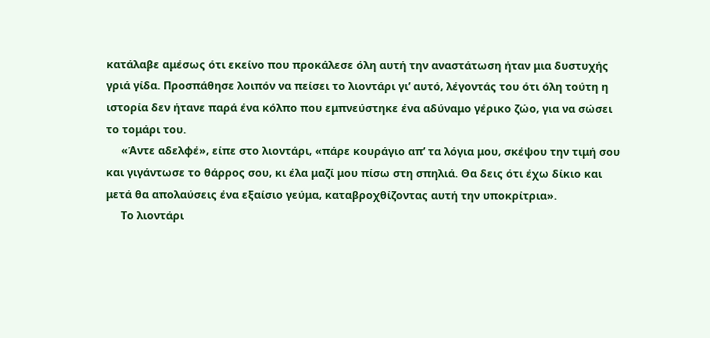κατάλαβε αμέσως ότι εκείνο που προκάλεσε όλη αυτή την αναστάτωση ήταν μια δυστυχής γριά γίδα. Προσπάθησε λοιπόν να πείσει το λιοντάρι γι’ αυτό, λέγοντάς του ότι όλη τούτη η ιστορία δεν ήτανε παρά ένα κόλπο που εμπνεύστηκε ένα αδύναμο γέρικο ζώο, για να σώσει το τομάρι του.
     «Άντε αδελφέ», είπε στο λιοντάρι, «πάρε κουράγιο απ’ τα λόγια μου, σκέψου την τιμή σου και γιγάντωσε το θάρρος σου, κι έλα μαζί μου πίσω στη σπηλιά. Θα δεις ότι έχω δίκιο και μετά θα απολαύσεις ένα εξαίσιο γεύμα, καταβροχθίζοντας αυτή την υποκρίτρια».
     Το λιοντάρι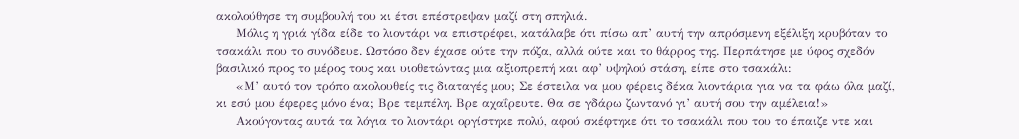ακολούθησε τη συμβουλή του κι έτσι επέστρεψαν μαζί στη σπηλιά.
     Μόλις η γριά γίδα είδε το λιοντάρι να επιστρέφει, κατάλαβε ότι πίσω απ’ αυτή την απρόσμενη εξέλιξη κρυβόταν το τσακάλι που το συνόδευε. Ωστόσο δεν έχασε ούτε την πόζα, αλλά ούτε και το θάρρος της. Περπάτησε με ύφος σχεδόν βασιλικό προς το μέρος τους και υιοθετώντας μια αξιοπρεπή και αφ’ υψηλού στάση, είπε στο τσακάλι:
     «Μ’ αυτό τον τρόπο ακολουθείς τις διαταγές μου; Σε έστειλα να μου φέρεις δέκα λιοντάρια για να τα φάω όλα μαζί, κι εσύ μου έφερες μόνο ένα; Βρε τεμπέλη. Βρε αχαΐρευτε. Θα σε γδάρω ζωντανό γι’ αυτή σου την αμέλεια!»
     Ακούγοντας αυτά τα λόγια το λιοντάρι οργίστηκε πολύ, αφού σκέφτηκε ότι το τσακάλι που του το έπαιζε ντε και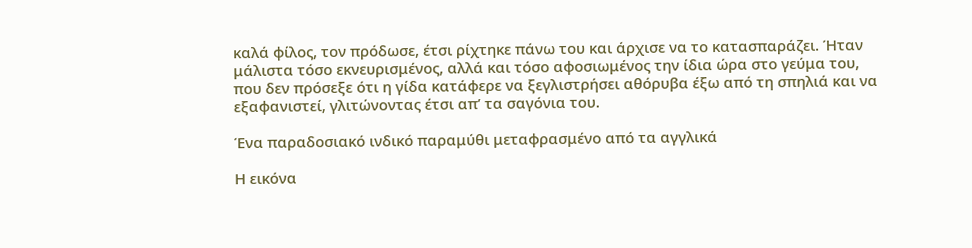καλά φίλος, τον πρόδωσε, έτσι ρίχτηκε πάνω του και άρχισε να το κατασπαράζει. Ήταν μάλιστα τόσο εκνευρισμένος, αλλά και τόσο αφοσιωμένος την ίδια ώρα στο γεύμα του, που δεν πρόσεξε ότι η γίδα κατάφερε να ξεγλιστρήσει αθόρυβα έξω από τη σπηλιά και να εξαφανιστεί, γλιτώνοντας έτσι απ’ τα σαγόνια του.

Ένα παραδοσιακό ινδικό παραμύθι μεταφρασμένο από τα αγγλικά

Η εικόνα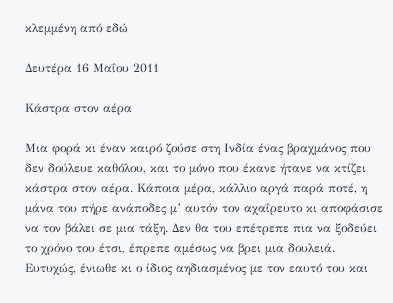κλεμμένη από εδώ

Δευτέρα 16 Μαΐου 2011

Κάστρα στον αέρα

Μια φορά κι έναν καιρό ζούσε στη Ινδία ένας βραχμάνος που δεν δούλευε καθόλου, και το μόνο που έκανε ήτανε να κτίζει κάστρα στον αέρα. Κάποια μέρα, κάλλιο αργά παρά ποτέ, η μάνα του πήρε ανάποδες μ’ αυτόν τον αχαΐρευτο κι αποφάσισε να τον βάλει σε μια τάξη. Δεν θα του επέτρεπε πια να ξοδεύει το χρόνο του έτσι, έπρεπε αμέσως να βρει μια δουλειά. Ευτυχώς, ένιωθε κι ο ίδιος αηδιασμένος με τον εαυτό του και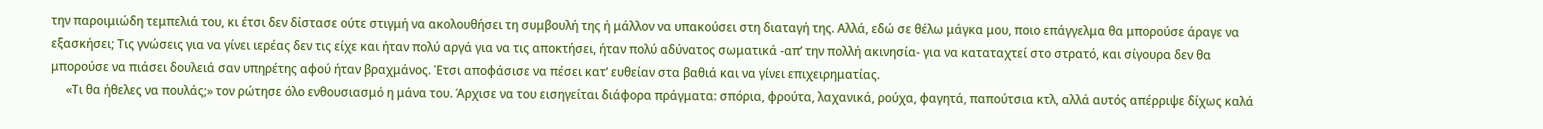την παροιμιώδη τεμπελιά του, κι έτσι δεν δίστασε ούτε στιγμή να ακολουθήσει τη συμβουλή της ή μάλλον να υπακούσει στη διαταγή της. Αλλά, εδώ σε θέλω μάγκα μου, ποιο επάγγελμα θα μπορούσε άραγε να εξασκήσει; Τις γνώσεις για να γίνει ιερέας δεν τις είχε και ήταν πολύ αργά για να τις αποκτήσει, ήταν πολύ αδύνατος σωματικά -απ’ την πολλή ακινησία- για να καταταχτεί στο στρατό, και σίγουρα δεν θα μπορούσε να πιάσει δουλειά σαν υπηρέτης αφού ήταν βραχμάνος. Έτσι αποφάσισε να πέσει κατ’ ευθείαν στα βαθιά και να γίνει επιχειρηματίας.
     «Τι θα ήθελες να πουλάς;» τον ρώτησε όλο ενθουσιασμό η μάνα του. Άρχισε να του εισηγείται διάφορα πράγματα: σπόρια, φρούτα, λαχανικά, ρούχα, φαγητά, παπούτσια κτλ, αλλά αυτός απέρριψε δίχως καλά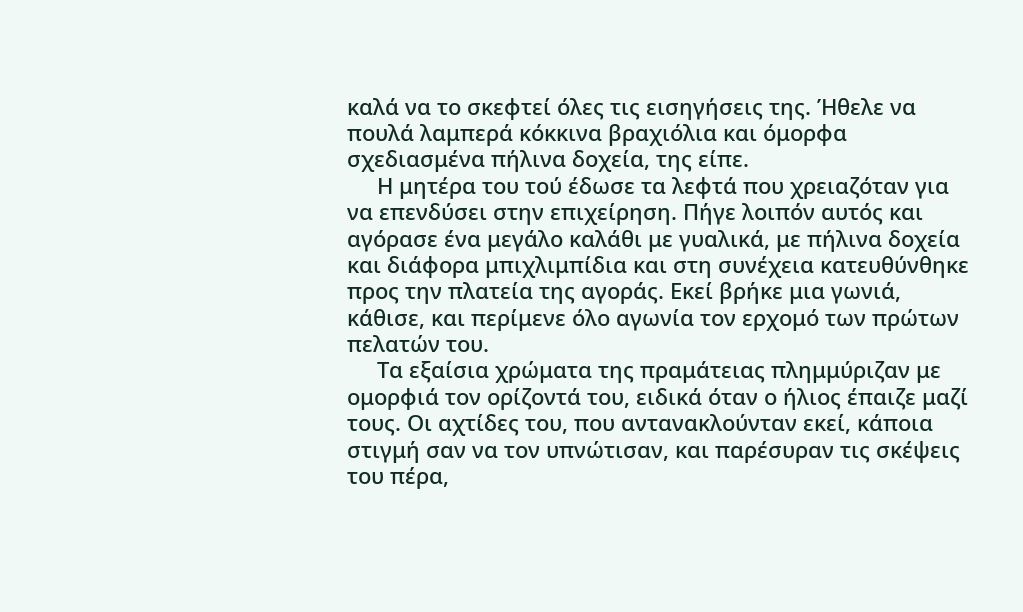καλά να το σκεφτεί όλες τις εισηγήσεις της. Ήθελε να πουλά λαμπερά κόκκινα βραχιόλια και όμορφα σχεδιασμένα πήλινα δοχεία, της είπε.
     Η μητέρα του τού έδωσε τα λεφτά που χρειαζόταν για να επενδύσει στην επιχείρηση. Πήγε λοιπόν αυτός και αγόρασε ένα μεγάλο καλάθι με γυαλικά, με πήλινα δοχεία και διάφορα μπιχλιμπίδια και στη συνέχεια κατευθύνθηκε προς την πλατεία της αγοράς. Εκεί βρήκε μια γωνιά, κάθισε, και περίμενε όλο αγωνία τον ερχομό των πρώτων πελατών του.
     Τα εξαίσια χρώματα της πραμάτειας πλημμύριζαν με ομορφιά τον ορίζοντά του, ειδικά όταν ο ήλιος έπαιζε μαζί τους. Οι αχτίδες του, που αντανακλούνταν εκεί, κάποια στιγμή σαν να τον υπνώτισαν, και παρέσυραν τις σκέψεις του πέρα,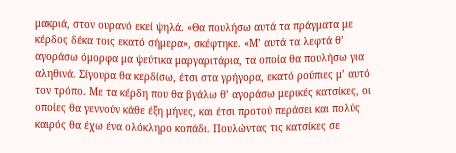μακριά, στον ουρανό εκεί ψηλά. «Θα πουλήσω αυτά τα πράγματα με κέρδος δέκα τοις εκατό σήμερα», σκέφτηκε. «Μ’ αυτά τα λεφτά θ’ αγοράσω όμορφα μα ψεύτικα μαργαριτάρια, τα οποία θα πουλήσω για αληθινά. Σίγουρα θα κερδίσω, έτσι στα γρήγορα, εκατό ρούπιες μ’ αυτό τον τρόπο. Με τα κέρδη που θα βγάλω θ’ αγοράσω μερικές κατσίκες, οι οποίες θα γεννούν κάθε έξη μήνες, και έτσι προτού περάσει και πολύς καιρός θα έχω ένα ολόκληρο κοπάδι. Πουλώντας τις κατσίκες σε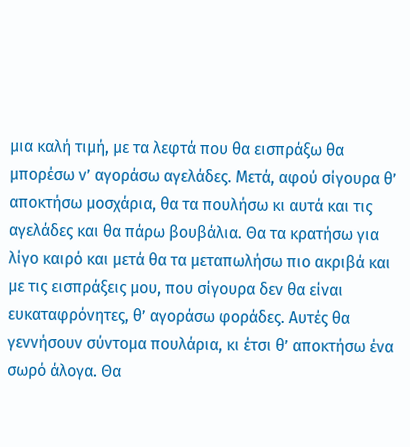μια καλή τιμή, με τα λεφτά που θα εισπράξω θα μπορέσω ν’ αγοράσω αγελάδες. Μετά, αφού σίγουρα θ’ αποκτήσω μοσχάρια, θα τα πουλήσω κι αυτά και τις αγελάδες και θα πάρω βουβάλια. Θα τα κρατήσω για λίγο καιρό και μετά θα τα μεταπωλήσω πιο ακριβά και με τις εισπράξεις μου, που σίγουρα δεν θα είναι ευκαταφρόνητες, θ’ αγοράσω φοράδες. Αυτές θα γεννήσουν σύντομα πουλάρια, κι έτσι θ’ αποκτήσω ένα σωρό άλογα. Θα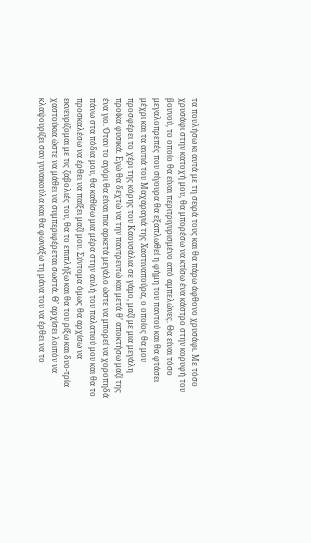τα πουλήσω κι αυτά με τη σειρά τους και θα πάρω άφθονο χρυσάφι. Με τόσο χρυσάφι στην κατοχή μου, θα μπορέσω να κτίσω ένα κάστρο στην κορυφή του βουνού, το οποίο θα είναι περιτριγυρισμένο από αμπελώνες. Θα είναι τόσο μεγαλοπρεπές που σίγουρα θα εξαπλωθεί η φήμη του παντού και θα φτάσει μέχρι και τα αυτιά του Μαχαραγιά της Χαστιναπούρα, ο οποίος θα μου προσφέρει το χέρι της κόρης του Καουσάλια σε γάμο, μαζί με μια μεγάλη προίκα φυσικά. Εγώ θα δεχτώ να την παντρευτώ και μετά θ’ αποκτήσω μαζί της ένα γιο. Όταν το αγόρι θα είναι πια αρκετά μεγάλο ώστε να μπορεί να χοροπηδά πάνω στα πόδια μου, θα καθίσω μια μέρα στην αυλή του παλατιού μου και θα το προσκαλέσω να έρθει να παίξει μαζί μου. Σύντομα όμως θα αρχίσω να εκνευρίζομαι με τις ζαβολιές του, θα το επιπλήξω και θα του ρίξω και δυο-τρία χαστούκια ώστε να μάθει να συμπεριφέρεται σωστά. Θ’ αρχίσει λοιπόν να κλαψουρίζει σαν γυναικούλα και θα φωνάξω τη μάνα του να έρθει να το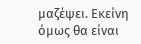μαζέψει. Εκείνη όμως θα είναι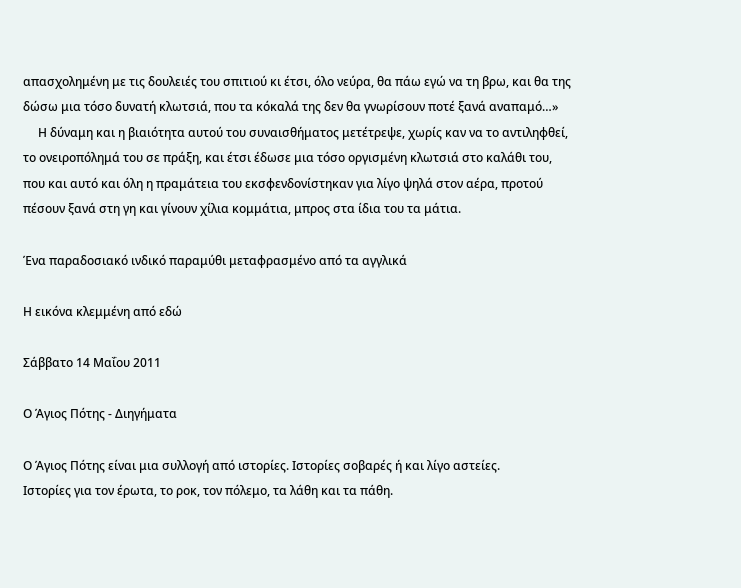απασχολημένη με τις δουλειές του σπιτιού κι έτσι, όλο νεύρα, θα πάω εγώ να τη βρω, και θα της δώσω μια τόσο δυνατή κλωτσιά, που τα κόκαλά της δεν θα γνωρίσουν ποτέ ξανά αναπαμό…»
     Η δύναμη και η βιαιότητα αυτού του συναισθήματος μετέτρεψε, χωρίς καν να το αντιληφθεί, το ονειροπόλημά του σε πράξη, και έτσι έδωσε μια τόσο οργισμένη κλωτσιά στο καλάθι του, που και αυτό και όλη η πραμάτεια του εκσφενδονίστηκαν για λίγο ψηλά στον αέρα, προτού πέσουν ξανά στη γη και γίνουν χίλια κομμάτια, μπρος στα ίδια του τα μάτια.

Ένα παραδοσιακό ινδικό παραμύθι μεταφρασμένο από τα αγγλικά

Η εικόνα κλεμμένη από εδώ

Σάββατο 14 Μαΐου 2011

Ο Άγιος Πότης - Διηγήματα

Ο Άγιος Πότης είναι μια συλλογή από ιστορίες. Ιστορίες σοβαρές ή και λίγο αστείες.
Ιστορίες για τον έρωτα, το ροκ, τον πόλεμο, τα λάθη και τα πάθη.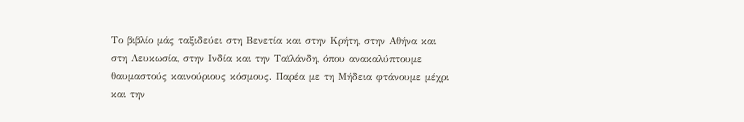Το βιβλίο μάς ταξιδεύει στη Βενετία και στην Κρήτη, στην Αθήνα και στη Λευκωσία, στην Ινδία και την Ταϊλάνδη, όπου ανακαλύπτουμε θαυμαστούς καινούριους κόσμους. Παρέα με τη Μήδεια φτάνουμε μέχρι και την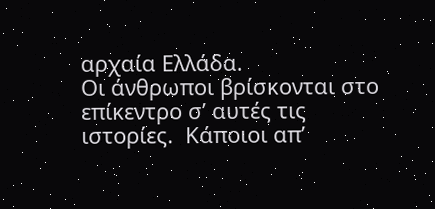αρχαία Ελλάδα.
Οι άνθρωποι βρίσκονται στο επίκεντρο σ’ αυτές τις ιστορίες.  Κάποιοι απ’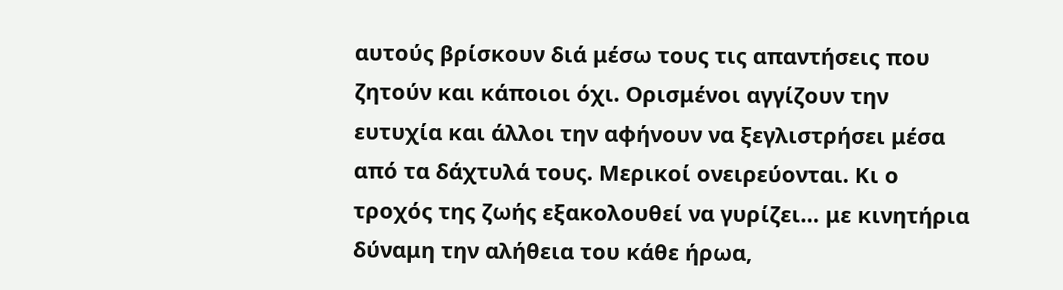αυτούς βρίσκουν διά μέσω τους τις απαντήσεις που ζητούν και κάποιοι όχι. Ορισμένοι αγγίζουν την ευτυχία και άλλοι την αφήνουν να ξεγλιστρήσει μέσα από τα δάχτυλά τους. Μερικοί ονειρεύονται. Κι ο τροχός της ζωής εξακολουθεί να γυρίζει… με κινητήρια δύναμη την αλήθεια του κάθε ήρωα,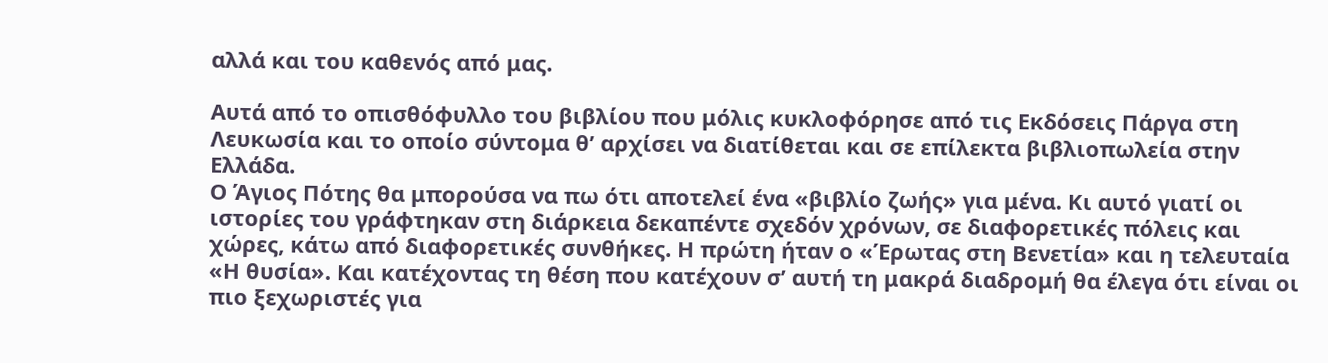αλλά και του καθενός από μας.

Αυτά από το οπισθόφυλλο του βιβλίου που μόλις κυκλοφόρησε από τις Εκδόσεις Πάργα στη Λευκωσία και το οποίο σύντομα θ’ αρχίσει να διατίθεται και σε επίλεκτα βιβλιοπωλεία στην Ελλάδα.
Ο Άγιος Πότης θα μπορούσα να πω ότι αποτελεί ένα «βιβλίο ζωής» για μένα. Κι αυτό γιατί οι ιστορίες του γράφτηκαν στη διάρκεια δεκαπέντε σχεδόν χρόνων, σε διαφορετικές πόλεις και χώρες, κάτω από διαφορετικές συνθήκες. Η πρώτη ήταν ο «Έρωτας στη Βενετία» και η τελευταία «Η θυσία». Και κατέχοντας τη θέση που κατέχουν σ’ αυτή τη μακρά διαδρομή θα έλεγα ότι είναι οι πιο ξεχωριστές για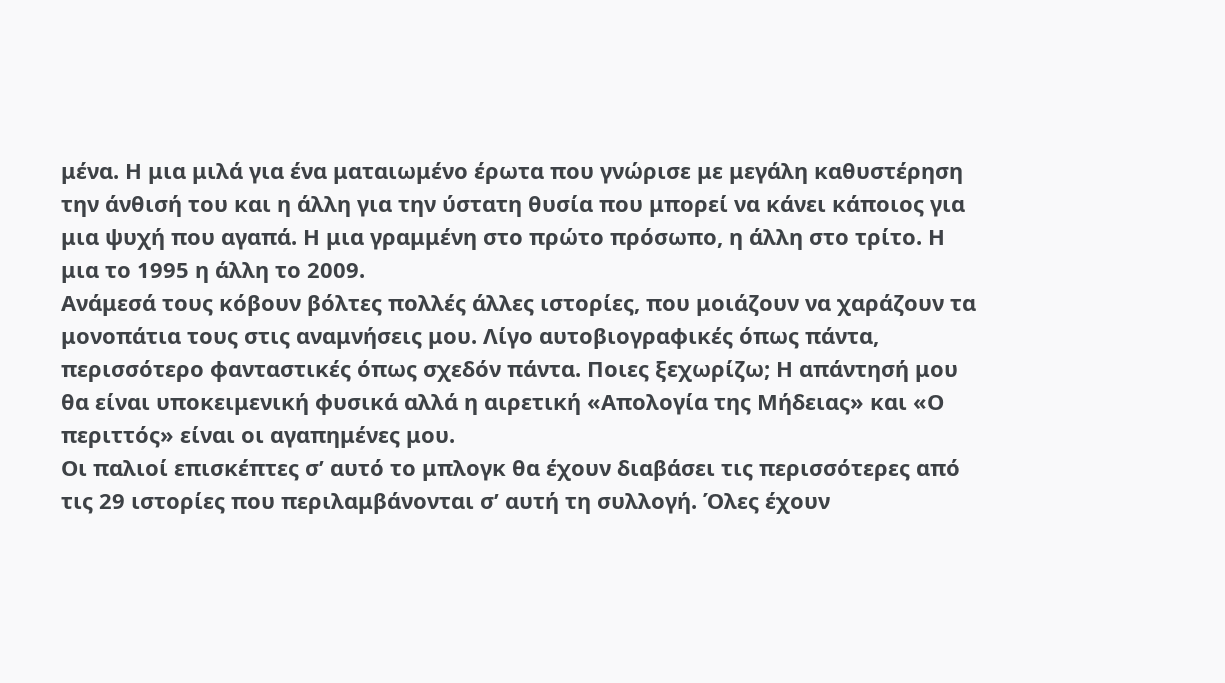μένα. Η μια μιλά για ένα ματαιωμένο έρωτα που γνώρισε με μεγάλη καθυστέρηση την άνθισή του και η άλλη για την ύστατη θυσία που μπορεί να κάνει κάποιος για μια ψυχή που αγαπά. Η μια γραμμένη στο πρώτο πρόσωπο, η άλλη στο τρίτο. Η μια το 1995 η άλλη το 2009.
Ανάμεσά τους κόβουν βόλτες πολλές άλλες ιστορίες, που μοιάζουν να χαράζουν τα μονοπάτια τους στις αναμνήσεις μου. Λίγο αυτοβιογραφικές όπως πάντα, περισσότερο φανταστικές όπως σχεδόν πάντα. Ποιες ξεχωρίζω; Η απάντησή μου θα είναι υποκειμενική φυσικά αλλά η αιρετική «Απολογία της Μήδειας» και «Ο περιττός» είναι οι αγαπημένες μου.
Οι παλιοί επισκέπτες σ’ αυτό το μπλογκ θα έχουν διαβάσει τις περισσότερες από τις 29 ιστορίες που περιλαμβάνονται σ’ αυτή τη συλλογή. Όλες έχουν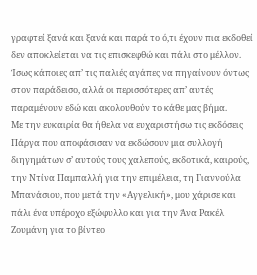γραφτεί ξανά και ξανά και παρά το ό,τι έχουν πια εκδοθεί δεν αποκλείεται να τις επισκεφθώ και πάλι στο μέλλον. Ίσως κάποιες απ’ τις παλιές αγάπες να πηγαίνουν όντως στον παράδεισο, αλλά οι περισσότερες απ’ αυτές παραμένουν εδώ και ακολουθούν το κάθε μας βήμα.
Με την ευκαιρία θα ήθελα να ευχαριστήσω τις εκδόσεις Πάργα που αποφάσισαν να εκδώσουν μια συλλογή διηγημάτων σ’ αυτούς τους χαλεπούς, εκδοτικά, καιρούς, την Ντίνα Παμπαλλή για την επιμέλεια, τη Γιαννούλα Μπανάσιου, που μετά την «Αγγελική», μου χάρισε και πάλι ένα υπέροχο εξώφυλλο και για την Άνα Ρακέλ Ζουμάνη για το βίντεο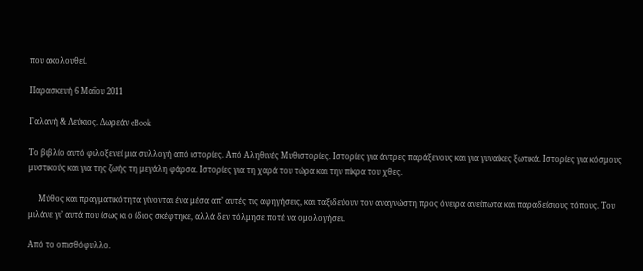που ακολουθεί.

Παρασκευή 6 Μαΐου 2011

Γαλανή & Λεύκιος. Δωρεάν eBook

Το βιβλίο αυτό φιλοξενεί μια συλλογή από ιστορίες. Από Αληθινές Μυθιστορίες. Ιστορίες για άντρες παράξενους και για γυναίκες ξωτικά. Ιστορίες για κόσμους μυστικούς και για της ζωής τη μεγάλη φάρσα. Ιστορίες για τη χαρά του τώρα και την πίκρα του χθες.

     Μύθος και πραγματικότητα γίνονται ένα μέσα απ’ αυτές τις αφηγήσεις, και ταξιδεύουν τον αναγνώστη προς όνειρα ανείπωτα και παραδείσιους τόπους. Του μιλάνε γι’ αυτά που ίσως κι ο ίδιος σκέφτηκε, αλλά δεν τόλμησε ποτέ να ομολογήσει.

Από το οπισθόφυλλο.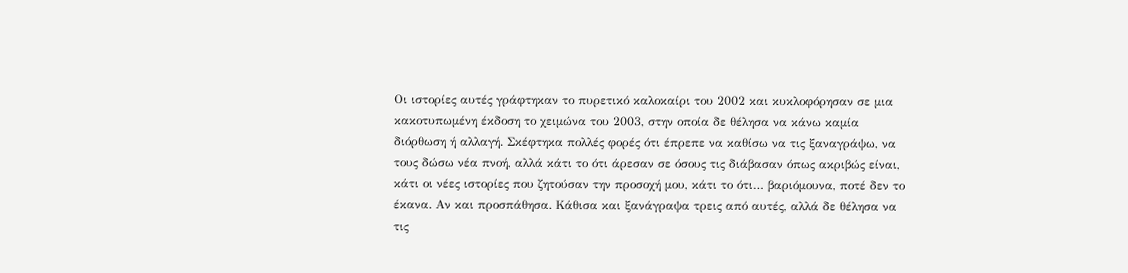Οι ιστορίες αυτές γράφτηκαν το πυρετικό καλοκαίρι του 2002 και κυκλοφόρησαν σε μια κακοτυπωμένη έκδοση το χειμώνα του 2003, στην οποία δε θέλησα να κάνω καμία διόρθωση ή αλλαγή. Σκέφτηκα πολλές φορές ότι έπρεπε να καθίσω να τις ξαναγράψω, να τους δώσω νέα πνοή, αλλά κάτι το ότι άρεσαν σε όσους τις διάβασαν όπως ακριβώς είναι, κάτι οι νέες ιστορίες που ζητούσαν την προσοχή μου, κάτι το ότι… βαριόμουνα, ποτέ δεν το έκανα. Αν και προσπάθησα. Κάθισα και ξανάγραψα τρεις από αυτές, αλλά δε θέλησα να τις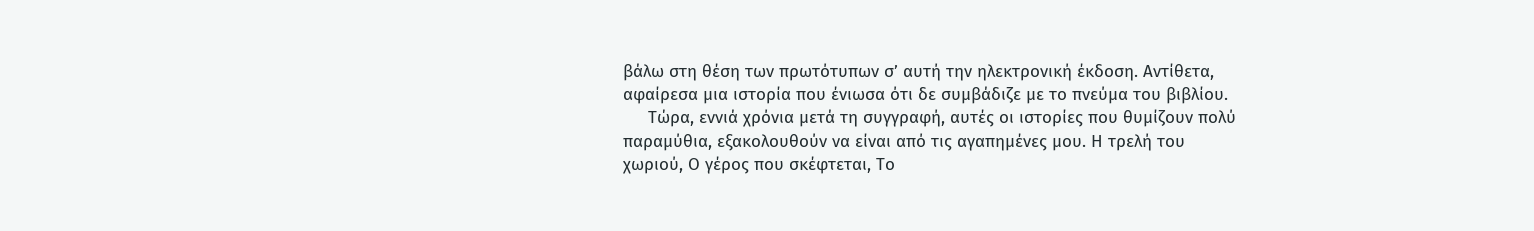βάλω στη θέση των πρωτότυπων σ’ αυτή την ηλεκτρονική έκδοση. Αντίθετα, αφαίρεσα μια ιστορία που ένιωσα ότι δε συμβάδιζε με το πνεύμα του βιβλίου.
     Τώρα, εννιά χρόνια μετά τη συγγραφή, αυτές οι ιστορίες που θυμίζουν πολύ παραμύθια, εξακολουθούν να είναι από τις αγαπημένες μου. Η τρελή του χωριού, Ο γέρος που σκέφτεται, Το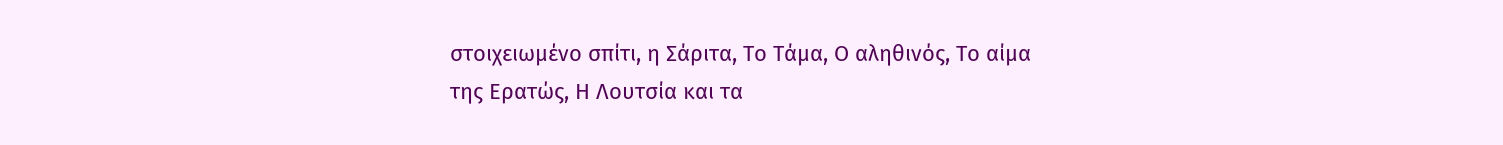στοιχειωμένο σπίτι, η Σάριτα, Το Τάμα, Ο αληθινός, Το αίμα της Ερατώς, Η Λουτσία και τα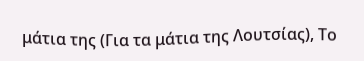μάτια της (Για τα μάτια της Λουτσίας), Το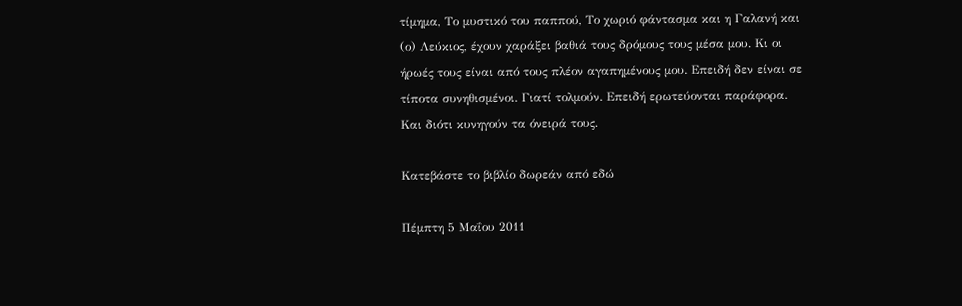τίμημα, Το μυστικό του παππού, Το χωριό φάντασμα και η Γαλανή και (ο) Λεύκιος, έχουν χαράξει βαθιά τους δρόμους τους μέσα μου. Κι οι ήρωές τους είναι από τους πλέον αγαπημένους μου. Επειδή δεν είναι σε τίποτα συνηθισμένοι. Γιατί τολμούν. Επειδή ερωτεύονται παράφορα. Και διότι κυνηγούν τα όνειρά τους.

Κατεβάστε το βιβλίο δωρεάν από εδώ

Πέμπτη 5 Μαΐου 2011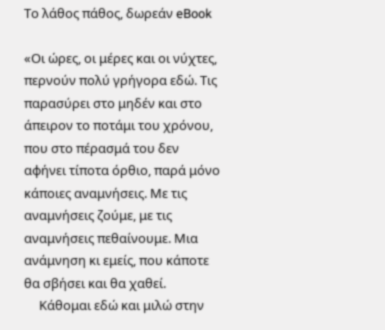Το λάθος πάθος, δωρεάν eBook

«Οι ώρες, οι μέρες και οι νύχτες, περνούν πολύ γρήγορα εδώ. Τις παρασύρει στο μηδέν και στο άπειρον το ποτάμι του χρόνου, που στο πέρασμά του δεν αφήνει τίποτα όρθιο, παρά μόνο κάποιες αναμνήσεις. Με τις αναμνήσεις ζούμε, με τις αναμνήσεις πεθαίνουμε. Μια ανάμνηση κι εμείς, που κάποτε θα σβήσει και θα χαθεί.
     Κάθομαι εδώ και μιλώ στην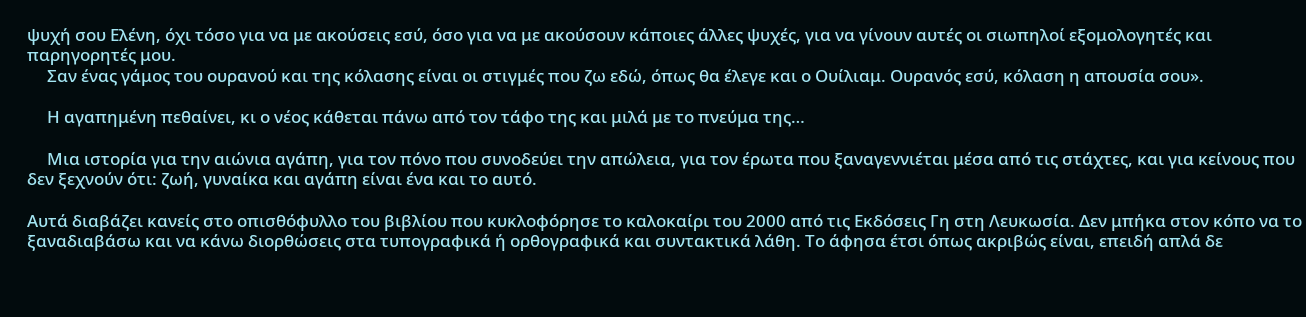ψυχή σου Ελένη, όχι τόσο για να με ακούσεις εσύ, όσο για να με ακούσουν κάποιες άλλες ψυχές, για να γίνουν αυτές οι σιωπηλοί εξομολογητές και παρηγορητές μου.
     Σαν ένας γάμος του ουρανού και της κόλασης είναι οι στιγμές που ζω εδώ, όπως θα έλεγε και ο Ουίλιαμ. Ουρανός εσύ, κόλαση η απουσία σου».

     Η αγαπημένη πεθαίνει, κι ο νέος κάθεται πάνω από τον τάφο της και μιλά με το πνεύμα της…

     Μια ιστορία για την αιώνια αγάπη, για τον πόνο που συνοδεύει την απώλεια, για τον έρωτα που ξαναγεννιέται μέσα από τις στάχτες, και για κείνους που δεν ξεχνούν ότι: ζωή, γυναίκα και αγάπη είναι ένα και το αυτό.

Αυτά διαβάζει κανείς στο οπισθόφυλλο του βιβλίου που κυκλοφόρησε το καλοκαίρι του 2000 από τις Εκδόσεις Γη στη Λευκωσία. Δεν μπήκα στον κόπο να το ξαναδιαβάσω και να κάνω διορθώσεις στα τυπογραφικά ή ορθογραφικά και συντακτικά λάθη. Το άφησα έτσι όπως ακριβώς είναι, επειδή απλά δε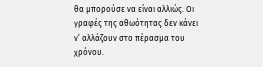θα μπορούσε να είναι αλλιώς. Οι γραφές της αθωότητας δεν κάνει ν’ αλλάζουν στο πέρασμα του χρόνου.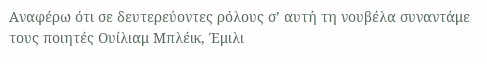Αναφέρω ότι σε δευτερεύοντες ρόλους σ’ αυτή τη νουβέλα συναντάμε τους ποιητές Ουίλιαμ Μπλέικ, Έμιλι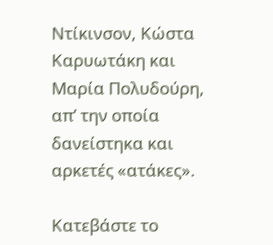Ντίκινσον, Κώστα Καρυωτάκη και Μαρία Πολυδούρη, απ’ την οποία δανείστηκα και αρκετές «ατάκες».

Κατεβάστε το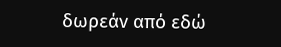δωρεάν από εδώ